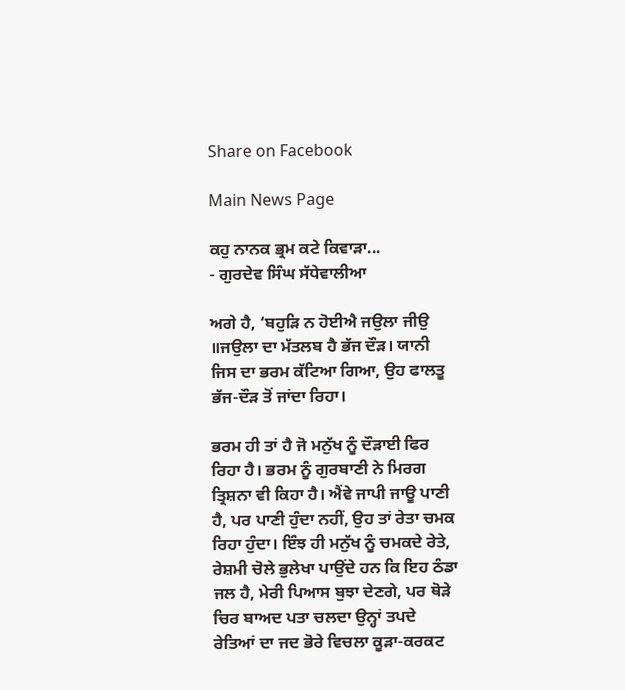Share on Facebook

Main News Page

ਕਹੁ ਨਾਨਕ ਭ੍ਰਮ ਕਟੇ ਕਿਵਾੜਾ...
- ਗੁਰਦੇਵ ਸਿੰਘ ਸੱਧੇਵਾਲੀਆ

ਅਗੇ ਹੈ, ‘ਬਹੁੜਿ ਨ ਹੋਈਐ ਜਉਲਾ ਜੀਉ ॥ਜਉਲਾ ਦਾ ਮੱਤਲਬ ਹੈ ਭੱਜ ਦੌੜ। ਯਾਨੀ ਜਿਸ ਦਾ ਭਰਮ ਕੱਟਿਆ ਗਿਆ, ਉਹ ਫਾਲਤੂ ਭੱਜ-ਦੌੜ ਤੋਂ ਜਾਂਦਾ ਰਿਹਾ।

ਭਰਮ ਹੀ ਤਾਂ ਹੈ ਜੋ ਮਨੁੱਖ ਨੂੰ ਦੌੜਾਈ ਫਿਰ ਰਿਹਾ ਹੈ। ਭਰਮ ਨੂੰ ਗੁਰਬਾਣੀ ਨੇ ਮਿਰਗ ਤ੍ਰਿਸ਼ਨਾ ਵੀ ਕਿਹਾ ਹੈ। ਐਂਵੇ ਜਾਪੀ ਜਾਊ ਪਾਣੀ ਹੈ, ਪਰ ਪਾਣੀ ਹੁੰਦਾ ਨਹੀਂ, ਉਹ ਤਾਂ ਰੇਤਾ ਚਮਕ ਰਿਹਾ ਹੁੰਦਾ। ਇੰਝ ਹੀ ਮਨੁੱਖ ਨੂੰ ਚਮਕਦੇ ਰੇਤੇ, ਰੇਸ਼ਮੀ ਚੋਲੇ ਭੁਲੇਖਾ ਪਾਉਂਦੇ ਹਨ ਕਿ ਇਹ ਠੰਡਾ ਜਲ ਹੈ, ਮੇਰੀ ਪਿਆਸ ਬੁਝਾ ਦੇਣਗੇ, ਪਰ ਥੋੜੇ ਚਿਰ ਬਾਅਦ ਪਤਾ ਚਲਦਾ ਉਨ੍ਹਾਂ ਤਪਦੇ ਰੇਤਿਆਂ ਦਾ ਜਦ ਭੋਰੇ ਵਿਚਲਾ ਕੂੜਾ-ਕਰਕਟ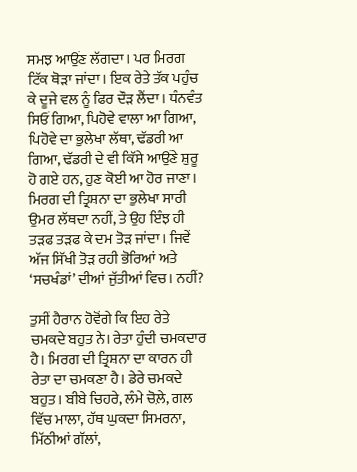ਸਮਝ ਆਉਂਣ ਲੱਗਦਾ। ਪਰ ਮਿਰਗ ਟਿੱਕ ਥੋੜਾ ਜਾਂਦਾ। ਇਕ ਰੇਤੇ ਤੱਕ ਪਹੁੰਚ ਕੇ ਦੂਜੇ ਵਲ ਨੂੰ ਫਿਰ ਦੌੜ ਲੈਂਦਾ। ਧੰਨਵੰਤ ਸਿਓਂ ਗਿਆ, ਪਿਹੋਵੇ ਵਾਲਾ ਆ ਗਿਆ, ਪਿਹੋਵੇ ਦਾ ਭੁਲੇਖਾ ਲੱਥਾ, ਢੱਡਰੀ ਆ ਗਿਆ, ਢੱਡਰੀ ਦੇ ਵੀ ਕਿੱਸੇ ਆਉਂਣੇ ਸ਼ੁਰੂ ਹੋ ਗਏ ਹਨ, ਹੁਣ ਕੋਈ ਆ ਹੋਰ ਜਾਣਾ। ਮਿਰਗ ਦੀ ਤ੍ਰਿਸ਼ਨਾ ਦਾ ਭੁਲੇਖਾ ਸਾਰੀ ਉਮਰ ਲੱਥਦਾ ਨਹੀਂ, ਤੇ ਉਹ ਇੰਝ ਹੀ ਤੜਫ ਤੜਫ ਕੇ ਦਮ ਤੋੜ ਜਾਂਦਾ। ਜਿਵੇਂ ਅੱਜ ਸਿੱਖੀ ਤੋੜ ਰਹੀ ਭੋਰਿਆਂ ਅਤੇ ‘ਸਚਖੰਡਾਂ’ ਦੀਆਂ ਜੁੱਤੀਆਂ ਵਿਚ। ਨਹੀਂ?

ਤੁਸੀਂ ਹੈਰਾਨ ਹੋਵੋਂਗੇ ਕਿ ਇਹ ਰੇਤੇ ਚਮਕਦੇ ਬਹੁਤ ਨੇ। ਰੇਤਾ ਹੁੰਦੀ ਚਮਕਦਾਰ ਹੈ। ਮਿਰਗ ਦੀ ਤ੍ਰਿਸ਼ਨਾ ਦਾ ਕਾਰਨ ਹੀ ਰੇਤਾ ਦਾ ਚਮਕਣਾ ਹੈ। ਡੇਰੇ ਚਮਕਦੇ ਬਹੁਤ। ਬੀਬੇ ਚਿਹਰੇ, ਲੰਮੇ ਚੋਲ਼ੇ, ਗਲ ਵਿੱਚ ਮਾਲਾ, ਹੱਥ ਘੁਕਦਾ ਸਿਮਰਨਾ, ਮਿੱਠੀਆਂ ਗੱਲਾਂ,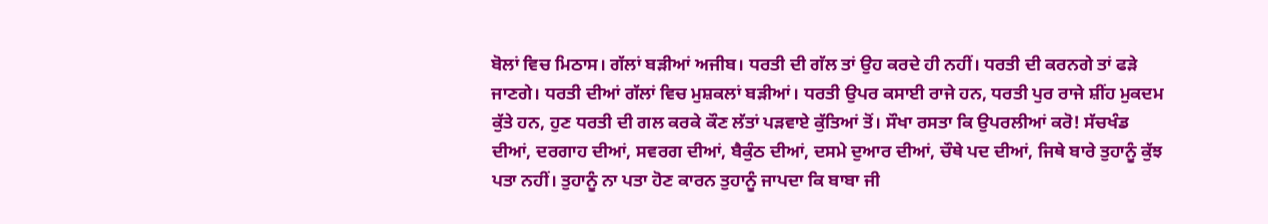ਬੋਲਾਂ ਵਿਚ ਮਿਠਾਸ। ਗੱਲਾਂ ਬੜੀਆਂ ਅਜੀਬ। ਧਰਤੀ ਦੀ ਗੱਲ ਤਾਂ ਉਹ ਕਰਦੇ ਹੀ ਨਹੀਂ। ਧਰਤੀ ਦੀ ਕਰਨਗੇ ਤਾਂ ਫੜੇ ਜਾਣਗੇ। ਧਰਤੀ ਦੀਆਂ ਗੱਲਾਂ ਵਿਚ ਮੁਸ਼ਕਲਾਂ ਬੜੀਆਂ। ਧਰਤੀ ਉਪਰ ਕਸਾਈ ਰਾਜੇ ਹਨ, ਧਰਤੀ ਪੁਰ ਰਾਜੇ ਸ਼ੀਂਹ ਮੁਕਦਮ ਕੁੱਤੇ ਹਨ, ਹੁਣ ਧਰਤੀ ਦੀ ਗਲ ਕਰਕੇ ਕੌਣ ਲੱਤਾਂ ਪੜਵਾਏ ਕੁੱਤਿਆਂ ਤੋਂ। ਸੌਖਾ ਰਸਤਾ ਕਿ ਉਪਰਲੀਆਂ ਕਰੋ! ਸੱਚਖੰਡ ਦੀਆਂ, ਦਰਗਾਹ ਦੀਆਂ, ਸਵਰਗ ਦੀਆਂ, ਬੈਕੁੰਠ ਦੀਆਂ, ਦਸਮੇ ਦੁਆਰ ਦੀਆਂ, ਚੌਥੇ ਪਦ ਦੀਆਂ, ਜਿਥੇ ਬਾਰੇ ਤੁਹਾਨੂੰ ਕੁੱਝ ਪਤਾ ਨਹੀਂ। ਤੁਹਾਨੂੰ ਨਾ ਪਤਾ ਹੋਣ ਕਾਰਨ ਤੁਹਾਨੂੰ ਜਾਪਦਾ ਕਿ ਬਾਬਾ ਜੀ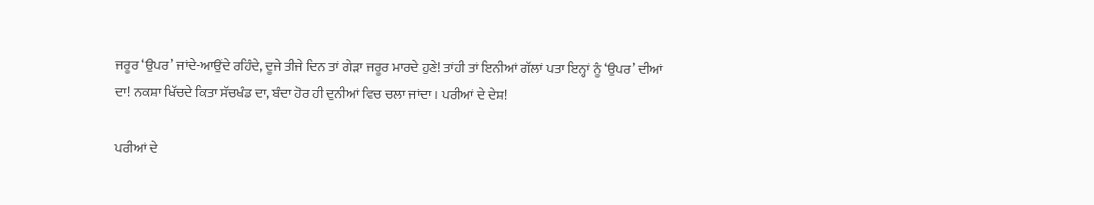ਜਰੂਰ ‘ਉਪਰ’ ਜਾਂਦੇ-ਆਉਂਦੇ ਰਹਿੰਦੇ, ਦੂਜੇ ਤੀਜੇ ਦਿਨ ਤਾਂ ਗੇੜਾ ਜਰੂਰ ਮਾਰਦੇ ਹੁਣੇ! ਤਾਂਹੀ ਤਾਂ ਇਨੀਆਂ ਗੱਲਾਂ ਪਤਾ ਇਨ੍ਹਾਂ ਨੂੰ ‘ਉਪਰ’ ਦੀਆਂ ਦਾ! ਨਕਸ਼ਾ ਖਿੱਚਦੇ ਕਿਤਾ ਸੱਚਖੰਡ ਦਾ, ਬੰਦਾ ਹੋਰ ਹੀ ਦੁਨੀਆਂ ਵਿਚ ਚਲਾ ਜਾਂਦਾ। ਪਰੀਆਂ ਦੇ ਦੇਸ਼!

ਪਰੀਆਂ ਦੇ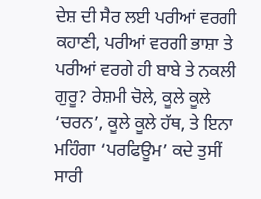ਦੇਸ਼ ਦੀ ਸੈਰ ਲਈ ਪਰੀਆਂ ਵਰਗੀ ਕਹਾਣੀ, ਪਰੀਆਂ ਵਰਗੀ ਭਾਸ਼ਾ ਤੇ ਪਰੀਆਂ ਵਰਗੇ ਹੀ ਬਾਬੇ ਤੇ ਨਕਲੀ ਗੁਰੂ? ਰੇਸ਼ਮੀ ਚੋਲੇ, ਕੂਲੇ ਕੂਲੇ ‘ਚਰਨ’, ਕੂਲੇ ਕੂਲੇ ਹੱਥ, ਤੇ ਇਨਾ ਮਹਿੰਗਾ ‘ਪਰਫਿਊਮ’ ਕਦੇ ਤੁਸੀਂ ਸਾਰੀ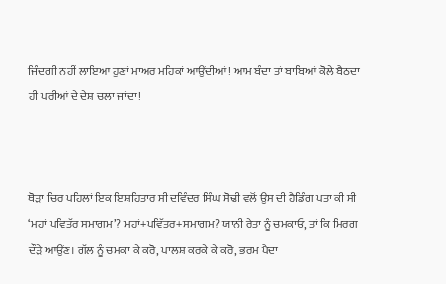ਜਿੰਦਗੀ ਨਹੀਂ ਲਾਇਆ ਹੁਣਾਂ ਮਾਅਰ ਮਹਿਕਾਂ ਆਉਂਦੀਆਂ! ਆਮ ਬੰਦਾ ਤਾਂ ਬਾਬਿਆਂ ਕੋਲੇ ਬੈਠਦਾ ਹੀ ਪਰੀਆਂ ਦੇ ਦੇਸ਼ ਚਲਾ ਜਾਂਦਾ!



ਥੋੜਾ ਚਿਰ ਪਹਿਲਾਂ ਇਕ ਇਸ਼ਹਿਤਾਰ ਸੀ ਦਵਿੰਦਰ ਸਿੰਘ ਸੋਢੀ ਵਲੋਂ ਉਸ ਦੀ ਹੈਡਿੰਗ ਪਤਾ ਕੀ ਸੀ ‘ਮਹਾਂ ਪਵਿਤੱਰ ਸਮਾਗਮ’? ਮਹਾਂ+ਪਵਿੱਤਰ+ਸਮਾਗਮ? ਯਾਨੀ ਰੇਤਾ ਨੂੰ ਚਮਕਾਓ, ਤਾਂ ਕਿ ਮਿਰਗ ਦੌੜੇ ਆਉਂਣ। ਗੱਲ ਨੂੰ ਚਮਕਾ ਕੇ ਕਰੋ, ਪਾਲਸ਼ ਕਰਕੇ ਕੇ ਕਰੋ, ਭਰਮ ਪੈਦਾ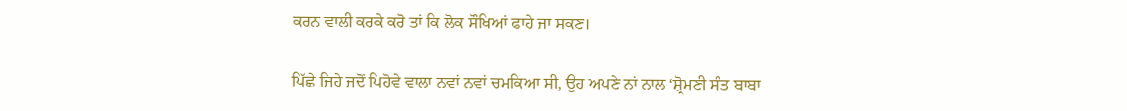ਕਰਨ ਵਾਲੀ ਕਰਕੇ ਕਰੋ ਤਾਂ ਕਿ ਲੋਕ ਸੌਖਿਆਂ ਫਾਹੇ ਜਾ ਸਕਣ।

ਪਿੱਛੇ ਜਿਹੇ ਜਦੋਂ ਪਿਹੋਵੇ ਵਾਲਾ ਨਵਾਂ ਨਵਾਂ ਚਮਕਿਆ ਸੀ, ਉਹ ਅਪਣੇ ਨਾਂ ਨਾਲ ‘ਸ਼੍ਰੋਮਣੀ ਸੰਤ ਬਾਬਾ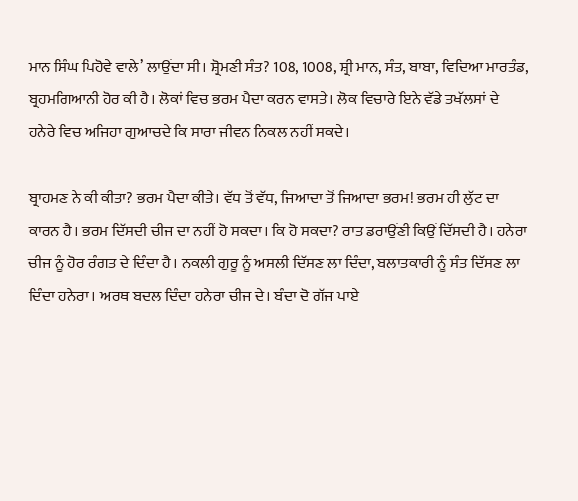ਮਾਨ ਸਿੰਘ ਪਿਹੋਵੇ ਵਾਲੇ’ ਲਾਉਂਦਾ ਸੀ। ਸ਼੍ਰੋਮਣੀ ਸੰਤ? 108, 1008, ਸ਼੍ਰੀ ਮਾਨ, ਸੰਤ, ਬਾਬਾ, ਵਿਦਿਆ ਮਾਰਤੰਡ, ਬ੍ਰਹਮਗਿਆਨੀ ਹੋਰ ਕੀ ਹੈ। ਲੋਕਾਂ ਵਿਚ ਭਰਮ ਪੈਦਾ ਕਰਨ ਵਾਸਤੇ। ਲੋਕ ਵਿਚਾਰੇ ਇਨੇ ਵੱਡੇ ਤਖੱਲਸਾਂ ਦੇ ਹਨੇਰੇ ਵਿਚ ਅਜਿਹਾ ਗੁਆਚਦੇ ਕਿ ਸਾਰਾ ਜੀਵਨ ਨਿਕਲ ਨਹੀਂ ਸਕਦੇ।

ਬ੍ਰਾਹਮਣ ਨੇ ਕੀ ਕੀਤਾ? ਭਰਮ ਪੈਦਾ ਕੀਤੇ। ਵੱਧ ਤੋਂ ਵੱਧ, ਜਿਆਦਾ ਤੋਂ ਜਿਆਦਾ ਭਰਮ! ਭਰਮ ਹੀ ਲੁੱਟ ਦਾ ਕਾਰਨ ਹੈ। ਭਰਮ ਦਿੱਸਦੀ ਚੀਜ ਦਾ ਨਹੀਂ ਹੋ ਸਕਦਾ। ਕਿ ਹੋ ਸਕਦਾ? ਰਾਤ ਡਰਾਉਂਣੀ ਕਿਉਂ ਦਿੱਸਦੀ ਹੈ। ਹਨੇਰਾ ਚੀਜ ਨੂੰ ਹੋਰ ਰੰਗਤ ਦੇ ਦਿੰਦਾ ਹੈ। ਨਕਲੀ ਗੁਰੂ ਨੂੰ ਅਸਲੀ ਦਿੱਸਣ ਲਾ ਦਿੰਦਾ, ਬਲਾਤਕਾਰੀ ਨੂੰ ਸੰਤ ਦਿੱਸਣ ਲਾ ਦਿੰਦਾ ਹਨੇਰਾ। ਅਰਥ ਬਦਲ ਦਿੰਦਾ ਹਨੇਰਾ ਚੀਜ ਦੇ। ਬੰਦਾ ਦੋ ਗੱਜ ਪਾਏ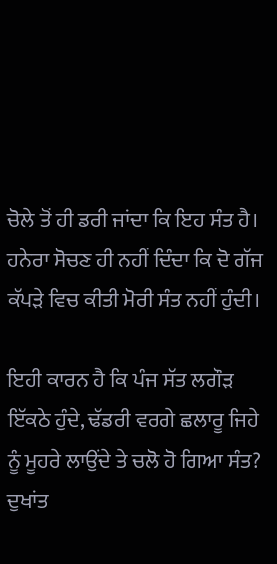ਚੋਲੇ ਤੋਂ ਹੀ ਡਰੀ ਜਾਂਦਾ ਕਿ ਇਹ ਸੰਤ ਹੈ। ਹਨੇਰਾ ਸੋਚਣ ਹੀ ਨਹੀਂ ਦਿੰਦਾ ਕਿ ਦੋ ਗੱਜ ਕੱਪੜੇ ਵਿਚ ਕੀਤੀ ਮੋਰੀ ਸੰਤ ਨਹੀਂ ਹੁੰਦੀ।

ਇਹੀ ਕਾਰਨ ਹੈ ਕਿ ਪੰਜ ਸੱਤ ਲਗੌੜ ਇੱਕਠੇ ਹੁੰਦੇ, ਢੱਡਰੀ ਵਰਗੇ ਛਲਾਰੂ ਜਿਹੇ ਨੂੰ ਮੂਹਰੇ ਲਾਉਂਦੇ ਤੇ ਚਲੋ ਹੋ ਗਿਆ ਸੰਤ? ਦੁਖਾਂਤ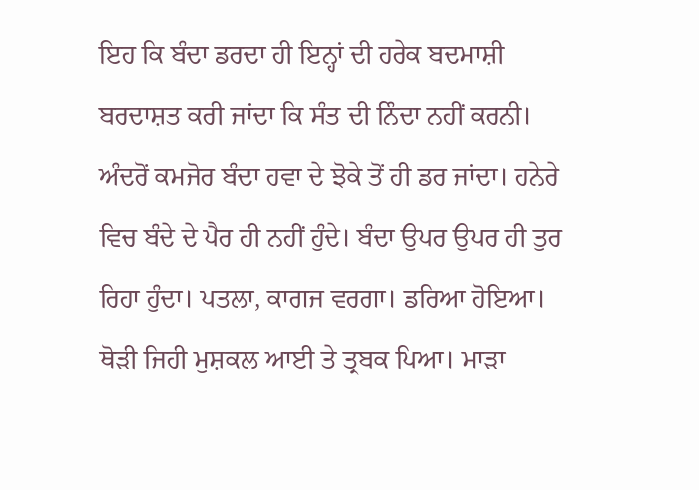ਇਹ ਕਿ ਬੰਦਾ ਡਰਦਾ ਹੀ ਇਨ੍ਹਾਂ ਦੀ ਹਰੇਕ ਬਦਮਾਸ਼ੀ ਬਰਦਾਸ਼ਤ ਕਰੀ ਜਾਂਦਾ ਕਿ ਸੰਤ ਦੀ ਨਿੰਦਾ ਨਹੀਂ ਕਰਨੀ। ਅੰਦਰੋਂ ਕਮਜੋਰ ਬੰਦਾ ਹਵਾ ਦੇ ਝੋਕੇ ਤੋਂ ਹੀ ਡਰ ਜਾਂਦਾ। ਹਨੇਰੇ ਵਿਚ ਬੰਦੇ ਦੇ ਪੈਰ ਹੀ ਨਹੀਂ ਹੁੰਦੇ। ਬੰਦਾ ਉਪਰ ਉਪਰ ਹੀ ਤੁਰ ਰਿਹਾ ਹੁੰਦਾ। ਪਤਲਾ, ਕਾਗਜ ਵਰਗਾ। ਡਰਿਆ ਹੋਇਆ। ਥੋੜੀ ਜਿਹੀ ਮੁਸ਼ਕਲ ਆਈ ਤੇ ਤ੍ਰਬਕ ਪਿਆ। ਮਾੜਾ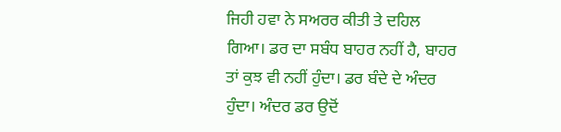ਜਿਹੀ ਹਵਾ ਨੇ ਸਅਰਰ ਕੀਤੀ ਤੇ ਦਹਿਲ ਗਿਆ। ਡਰ ਦਾ ਸਬੰਧ ਬਾਹਰ ਨਹੀਂ ਹੈ, ਬਾਹਰ ਤਾਂ ਕੁਝ ਵੀ ਨਹੀਂ ਹੁੰਦਾ। ਡਰ ਬੰਦੇ ਦੇ ਅੰਦਰ ਹੁੰਦਾ। ਅੰਦਰ ਡਰ ਉਦੋਂ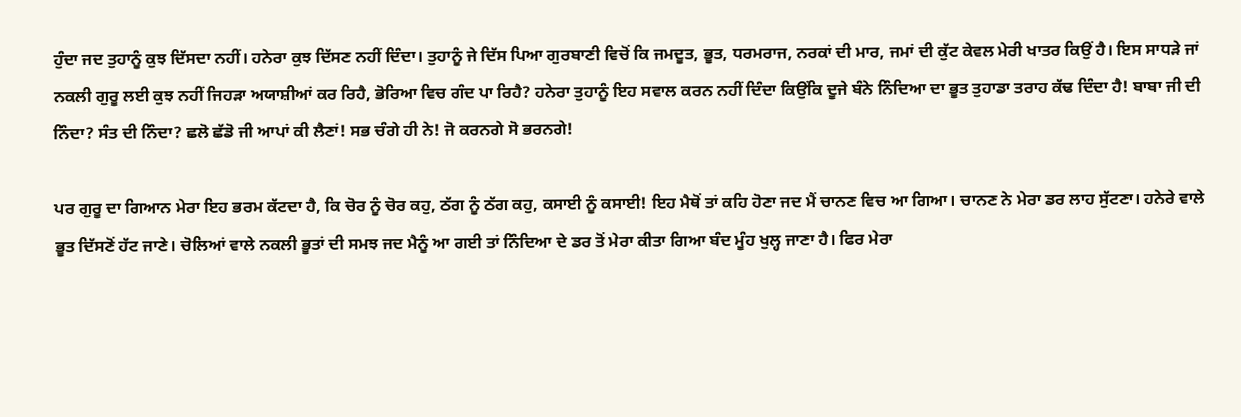ਹੁੰਦਾ ਜਦ ਤੁਹਾਨੂੰ ਕੁਝ ਦਿੱਸਦਾ ਨਹੀਂ। ਹਨੇਰਾ ਕੁਝ ਦਿੱਸਣ ਨਹੀਂ ਦਿੰਦਾ। ਤੁਹਾਨੂੰ ਜੇ ਦਿੱਸ ਪਿਆ ਗੁਰਬਾਣੀ ਵਿਚੋਂ ਕਿ ਜਮਦੂਤ, ਭੂਤ, ਧਰਮਰਾਜ, ਨਰਕਾਂ ਦੀ ਮਾਰ, ਜਮਾਂ ਦੀ ਕੁੱਟ ਕੇਵਲ ਮੇਰੀ ਖਾਤਰ ਕਿਉਂ ਹੈ। ਇਸ ਸਾਧੜੇ ਜਾਂ ਨਕਲੀ ਗੁਰੂ ਲਈ ਕੁਝ ਨਹੀਂ ਜਿਹੜਾ ਅਯਾਸ਼ੀਆਂ ਕਰ ਰਿਹੈ, ਭੋਰਿਆ ਵਿਚ ਗੰਦ ਪਾ ਰਿਹੈ? ਹਨੇਰਾ ਤੁਹਾਨੂੰ ਇਹ ਸਵਾਲ ਕਰਨ ਨਹੀਂ ਦਿੰਦਾ ਕਿਉਂਕਿ ਦੂਜੇ ਬੰਨੇ ਨਿੰਦਿਆ ਦਾ ਭੂਤ ਤੁਹਾਡਾ ਤਰਾਹ ਕੱਢ ਦਿੰਦਾ ਹੈ! ਬਾਬਾ ਜੀ ਦੀ ਨਿੰਦਾ? ਸੰਤ ਦੀ ਨਿੰਦਾ? ਛਲੋ ਛੱਡੋ ਜੀ ਆਪਾਂ ਕੀ ਲੈਣਾਂ! ਸਭ ਚੰਗੇ ਹੀ ਨੇ! ਜੋ ਕਰਨਗੇ ਸੋ ਭਰਨਗੇ!

ਪਰ ਗੁਰੂ ਦਾ ਗਿਆਨ ਮੇਰਾ ਇਹ ਭਰਮ ਕੱਟਦਾ ਹੈ, ਕਿ ਚੋਰ ਨੂੰ ਚੋਰ ਕਹੁ, ਠੱਗ ਨੂੰ ਠੱਗ ਕਹੁ, ਕਸਾਈ ਨੂੰ ਕਸਾਈ! ਇਹ ਮੈਥੋਂ ਤਾਂ ਕਹਿ ਹੋਣਾ ਜਦ ਮੈਂ ਚਾਨਣ ਵਿਚ ਆ ਗਿਆ। ਚਾਨਣ ਨੇ ਮੇਰਾ ਡਰ ਲਾਹ ਸੁੱਟਣਾ। ਹਨੇਰੇ ਵਾਲੇ ਭੂਤ ਦਿੱਸਣੋਂ ਹੱਟ ਜਾਣੇ। ਚੋਲਿਆਂ ਵਾਲੇ ਨਕਲੀ ਭੂਤਾਂ ਦੀ ਸਮਝ ਜਦ ਮੈਨੂੰ ਆ ਗਈ ਤਾਂ ਨਿੰਦਿਆ ਦੇ ਡਰ ਤੋਂ ਮੇਰਾ ਕੀਤਾ ਗਿਆ ਬੰਦ ਮੂੰਹ ਖੁਲ੍ਹ ਜਾਣਾ ਹੈ। ਫਿਰ ਮੇਰਾ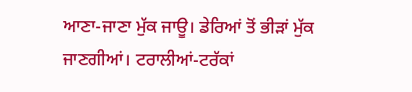ਆਣਾ-ਜਾਣਾ ਮੁੱਕ ਜਾਊ। ਡੇਰਿਆਂ ਤੋਂ ਭੀੜਾਂ ਮੁੱਕ ਜਾਣਗੀਆਂ। ਟਰਾਲੀਆਂ-ਟਰੱਕਾਂ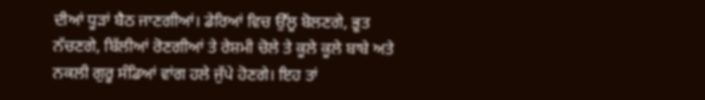ਦੀਆਂ ਧੂੜਾਂ ਬੈਠ ਜਾਣਗੀਆਂ। ਡੇਰਿਆਂ ਵਿਚ ਉੱਲੂ ਬੋਲਣਗੇ, ਭੂਤ ਨੱਚਣਗੇ, ਬਿੱਲੀਆਂ ਰੋਣਗੀਆਂ ਤੇ ਰੇਸ਼ਮੀ ਚੋਲੇ ਤੇ ਕੂਲੇ ਕੂਲੇ ਬਾਬੇ ਅਤੇ ਨਕਲੀ ਗੁਰੂ ਸੰਡਿਆਂ ਵਾਂਗ ਹਲੇ ਜੁੱਪੇ ਹੋਣਗੇ। ਇਹ ਤਾਂ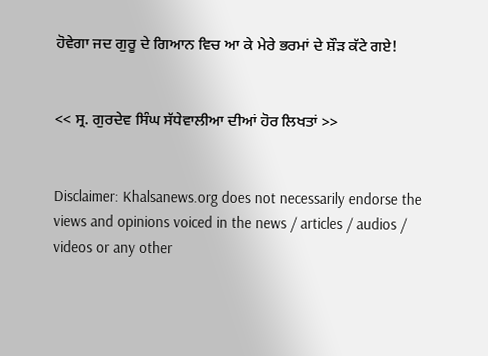ਹੋਵੇਗਾ ਜਦ ਗੁਰੂ ਦੇ ਗਿਆਨ ਵਿਚ ਆ ਕੇ ਮੇਰੇ ਭਰਮਾਂ ਦੇ ਸ਼ੌੜ ਕੱਟੇ ਗਏ!


<< ਸ੍ਰ. ਗੁਰਦੇਵ ਸਿੰਘ ਸੱਧੇਵਾਲੀਆ ਦੀਆਂ ਹੋਰ ਲਿਖਤਾਂ >>


Disclaimer: Khalsanews.org does not necessarily endorse the views and opinions voiced in the news / articles / audios / videos or any other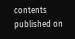contents published on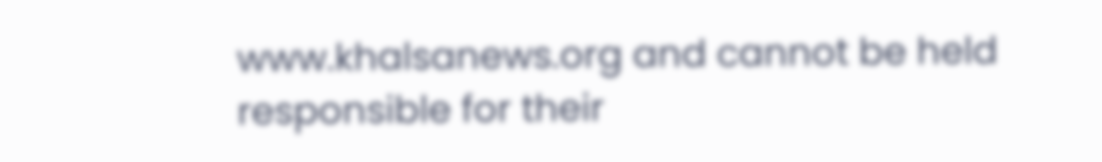www.khalsanews.org and cannot be held responsible for their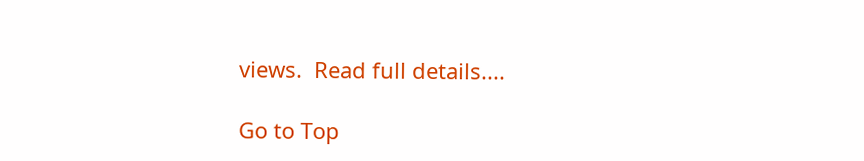views.  Read full details....

Go to Top